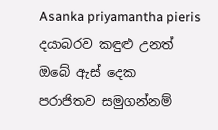Asanka priyamantha pieris
දයාබරව කඳුළු උනත්
ඔබේ ඇස් දෙක
පරාජිතව සමුගන්නම්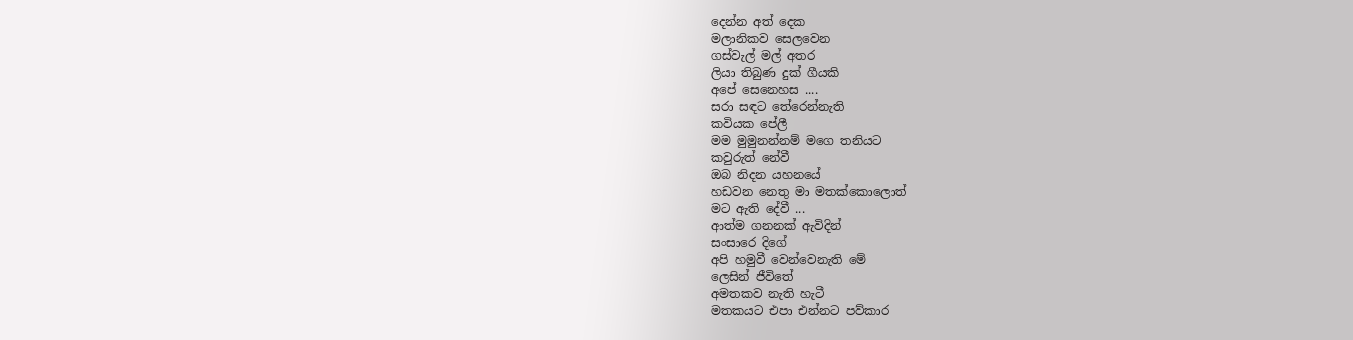දෙන්න අත් දෙක
මලානිකව සෙලවෙන
ගස්වැල් මල් අතර
ලියා තිබුණ දුක් ගීයකි
අපේ සෙනෙහස ....
සරා සඳට තේරෙන්නැති
කවියක පේලී
මම මුමුනන්නම් මගෙ තනියට
කවුරුත් නේවී
ඔබ නිදන යහනයේ
හඩවන නෙතු මා මතක්කොලොත්
මට ඇති දේවී ...
ආත්ම ගනනක් ඇවිදින්
සංසාරෙ දිගේ
අපි හමුවී වෙන්වෙනැති මේ
ලෙසින් ජීවිතේ
අමතකව නැති හැටී
මතකයට එපා එන්නට පව්කාර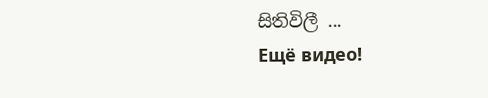සිතිවිලී ...
Ещё видео!